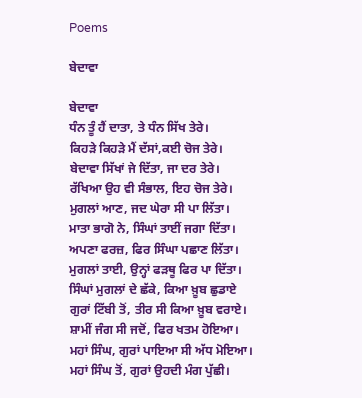Poems

ਬੇਦਾਵਾ

ਬੇਦਾਵਾ
ਧੰਨ ਤੂੰ ਹੈਂ ਦਾਤਾ, ਤੇ ਧੰਨ ਸਿੱਖ ਤੇਰੇ।
ਕਿਹੜੇ ਕਿਹੜੇ ਮੈਂ ਦੱਸਾਂ,ਕਈ ਚੋਜ ਤੇਰੇ।
ਬੇਦਾਵਾ ਸਿੱਖਾਂ ਜੇ ਦਿੱਤਾ, ਜਾ ਦਰ ਤੇਰੇ।
ਰੱਖਿਆ ਉਹ ਵੀ ਸੰਭਾਲ, ਇਹ ਚੋਜ ਤੇਰੇ।
ਮੁਗਲਾਂ ਆਣ, ਜਦ ਘੇਰਾ ਸੀ ਪਾ ਲਿੱਤਾ।
ਮਾਤਾ ਭਾਗੋ ਨੇ, ਸਿੰਘਾਂ ਤਾਈਂ ਜਗਾ ਦਿੱਤਾ।
ਅਪਣਾ ਫਰਜ਼, ਫਿਰ ਸਿੰਘਾ ਪਛਾਣ ਲਿੱਤਾ।
ਮੁਗਲਾਂ ਤਾਈ, ਉਨ੍ਹਾਂ ਫੜਥੂ ਫਿਰ ਪਾ ਦਿੱਤਾ।
ਸਿੰਘਾਂ ਮੁਗਲਾਂ ਦੇ ਛੱਕੇ, ਕਿਆ ਖ਼ੂਬ ਛੁਡਾਏ
ਗੁਰਾਂ ਟਿੱਬੀ ਤੋਂ, ਤੀਰ ਸੀ ਕਿਆ ਖ਼ੂਬ ਵਰਾਏ।
ਸ਼ਾਮੀਂ ਜੰਗ ਸੀ ਜਦੋਂ, ਫਿਰ ਖਤਮ ਹੋਇਆ।
ਮਹਾਂ ਸਿੰਘ, ਗੁਰਾਂ ਪਾਇਆ ਸੀ ਅੱਧ ਮੋਇਆ।
ਮਹਾਂ ਸਿੰਘ ਤੋਂ, ਗੁਰਾਂ ਉਹਦੀ ਮੰਗ ਪੁੱਛੀ।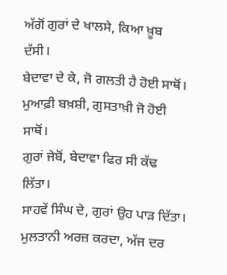ਅੱਗੋਂ ਗੁਰਾਂ ਦੇ ਖਾਲਸੇ, ਕਿਆ ਖ਼ੂਬ ਦੱਸੀ।
ਬੇਦਾਵਾ ਦੇ ਕੇ, ਜੋ ਗਲਤੀ ਹੈ ਹੋਈ ਸਾਥੋਂ।
ਮੁਆਫ਼ੀ ਬਖ਼ਸ਼ੀ, ਗੁਸਤਾਖ਼ੀ ਜੋ ਹੋਈ ਸਾਥੋਂ।
ਗੁਰਾਂ ਜੇਬੋਂ, ਬੇਦਾਵਾ ਫਿਰ ਸੀ ਕੱਢ ਲਿੱਤਾ।
ਸਾਹਵੇਂ ਸਿੰਘ ਦੇ, ਗੁਰਾਂ ਉਹ ਪਾੜ ਦਿੱਤਾ।
ਮੁਲਤਾਨੀ ਅਰਜ਼ ਕਰਦਾ, ਅੱਜ ਦਰ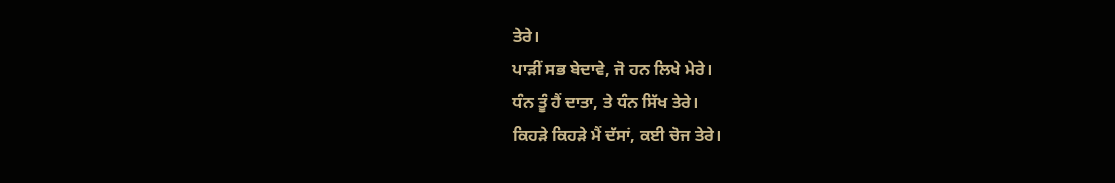ਤੇਰੇ।
ਪਾੜੀਂ ਸਭ ਬੇਦਾਵੇ, ਜੋ ਹਨ ਲਿਖੇ ਮੇਰੇ।
ਧੰਨ ਤੂੰ ਹੈਂ ਦਾਤਾ, ਤੇ ਧੰਨ ਸਿੱਖ ਤੇਰੇ।
ਕਿਹੜੇ ਕਿਹੜੇ ਮੈਂ ਦੱਸਾਂ, ਕਈ ਚੋਜ ਤੇਰੇ।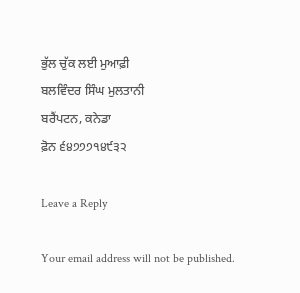ਭੁੱਲ ਚੁੱਕ ਲਈ ਮੁਆਫ਼ੀ
ਬਲਵਿੰਦਰ ਸਿੰਘ ਮੁਲਤਾਨੀ
ਬਰੈਂਪਟਨ, ਕਨੇਡਾ
ਫ਼ੋਨ ੬੪੭੭੭੧੪੯੩੨

Leave a Reply

Your email address will not be published.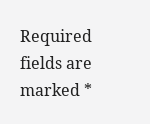Required fields are marked *